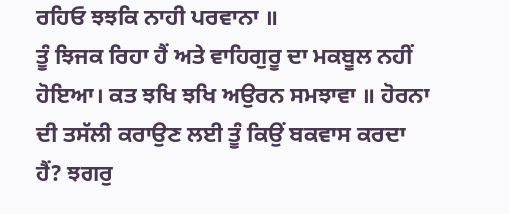ਰਹਿਓ ਝਝਕਿ ਨਾਹੀ ਪਰਵਾਨਾ ॥
ਤੂੰ ਝਿਜਕ ਰਿਹਾ ਹੈਂ ਅਤੇ ਵਾਹਿਗੁਰੂ ਦਾ ਮਕਬੂਲ ਨਹੀਂ ਹੋਇਆ। ਕਤ ਝਖਿ ਝਖਿ ਅਉਰਨ ਸਮਝਾਵਾ ॥ ਹੋਰਨਾ ਦੀ ਤਸੱਲੀ ਕਰਾਉਣ ਲਈ ਤੂੰ ਕਿਉਂ ਬਕਵਾਸ ਕਰਦਾ ਹੈਂ? ਝਗਰੁ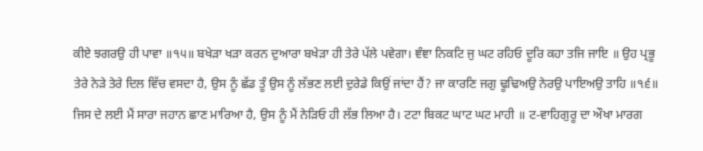ਕੀਏ ਝਗਰਉ ਹੀ ਪਾਵਾ ॥੧੫॥ ਬਖੇੜਾ ਖੜਾ ਕਰਨ ਦੁਆਰਾ ਬਖੇੜਾ ਹੀ ਤੇਰੇ ਪੱਲੇ ਪਵੇਗਾ। ਞੰਞਾ ਨਿਕਟਿ ਜੁ ਘਟ ਰਹਿਓ ਦੂਰਿ ਕਹਾ ਤਜਿ ਜਾਇ ॥ ਉਹ ਪ੍ਰਭੂ ਤੇਰੇ ਨੇੜੇ ਤੇਰੇ ਦਿਲ ਵਿੱਚ ਵਸਦਾ ਹੈ, ਉਸ ਨੂੰ ਛੱਡ ਤੂੰ ਉਸ ਨੂੰ ਲੱਭਣ ਲਈ ਦੁਰੇਡੇ ਕਿਉਂ ਜਾਂਦਾ ਹੈਂ? ਜਾ ਕਾਰਣਿ ਜਗੁ ਢੂਢਿਅਉ ਨੇਰਉ ਪਾਇਅਉ ਤਾਹਿ ॥੧੬॥ ਜਿਸ ਦੇ ਲਈ ਮੈਂ ਸਾਰਾ ਜਹਾਨ ਛਾਣ ਮਾਰਿਆ ਹੈ, ਉਸ ਨੂੰ ਮੈਂ ਨੇੜਿਓ ਹੀ ਲੱਭ ਲਿਆ ਹੈ। ਟਟਾ ਬਿਕਟ ਘਾਟ ਘਟ ਮਾਹੀ ॥ ਟ-ਵਾਹਿਗੁਰੂ ਦਾ ਔਖਾ ਮਾਰਗ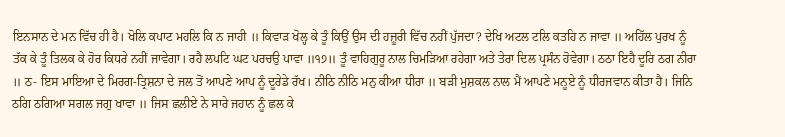ਇਨਸਾਨ ਦੇ ਮਨ ਵਿੱਚ ਹੀ ਹੈ। ਖੋਲਿ ਕਪਾਟ ਮਹਲਿ ਕਿ ਨ ਜਾਹੀ ॥ ਕਿਵਾੜ ਖੋਲ੍ਹ ਕੇ ਤੂੰ ਕਿਉਂ ਉਸ ਦੀ ਹਜ਼ੂਰੀ ਵਿੱਚ ਨਹੀਂ ਪੁੱਜਦਾ? ਦੇਖਿ ਅਟਲ ਟਲਿ ਕਤਹਿ ਨ ਜਾਵਾ ॥ ਅਹਿੱਲ ਪੁਰਖ ਨੂੰ ਤੱਕ ਕੇ ਤੂੰ ਤਿਲਕ ਕੇ ਹੋਰ ਕਿਧਰੇ ਨਹੀਂ ਜਾਵੇਗਾ। ਰਹੈ ਲਪਟਿ ਘਟ ਪਰਚਉ ਪਾਵਾ ॥੧੭॥ ਤੂੰ ਵਾਹਿਗੁਰੂ ਨਾਲ ਚਿਮੜਿਆ ਰਹੇਗਾ ਅਤੇ ਤੇਰਾ ਦਿਲ ਪ੍ਰਸੰਨ ਹੋਵੇਗਾ। ਠਠਾ ਇਹੈ ਦੂਰਿ ਠਗ ਨੀਰਾ ॥ ਠ- ਇਸ ਮਾਇਆ ਦੇ ਮਿਰਗ-ਤ੍ਰਿਸ਼ਨਾ ਦੇ ਜਲ ਤੋਂ ਆਪਣੇ ਆਪ ਨੂੰ ਦੂਰੇਡੇ ਰੱਖ। ਨੀਠਿ ਨੀਠਿ ਮਨੁ ਕੀਆ ਧੀਰਾ ॥ ਬੜੀ ਮੁਸ਼ਕਲ ਨਾਲ ਮੈਂ ਆਪਣੇ ਮਨੂਏ ਨੂੰ ਧੀਰਜਵਾਨ ਕੀਤਾ ਹੈ। ਜਿਨਿ ਠਗਿ ਠਗਿਆ ਸਗਲ ਜਗੁ ਖਾਵਾ ॥ ਜਿਸ ਛਲੀਏ ਨੇ ਸਾਰੇ ਜਹਾਨ ਨੂੰ ਛਲ ਕੇ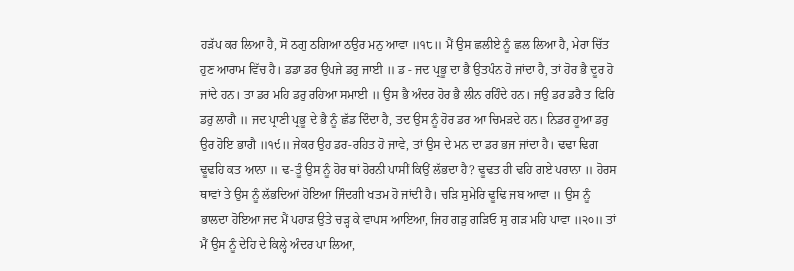ਹੜੱਪ ਕਰ ਲਿਆ ਹੈ, ਸੋ ਠਗੁ ਠਗਿਆ ਠਉਰ ਮਨੁ ਆਵਾ ॥੧੮॥ ਮੈਂ ਉਸ ਛਲੀਏ ਨੂੰ ਛਲ ਲਿਆ ਹੈ, ਮੇਰਾ ਚਿੱਤ ਹੁਣ ਆਰਾਮ ਵਿੱਚ ਹੈ। ਡਡਾ ਡਰ ਉਪਜੇ ਡਰੁ ਜਾਈ ॥ ਡ - ਜਦ ਪ੍ਰਭੂ ਦਾ ਭੈ ਉਤਪੰਨ ਹੋ ਜਾਂਦਾ ਹੈ, ਤਾਂ ਹੋਰ ਭੈ ਦੂਰ ਹੋ ਜਾਂਦੇ ਹਨ। ਤਾ ਡਰ ਮਹਿ ਡਰੁ ਰਹਿਆ ਸਮਾਈ ॥ ਉਸ ਭੈ ਅੰਦਰ ਹੋਰ ਭੈ ਲੀਨ ਰਹਿੰਦੇ ਹਨ। ਜਉ ਡਰ ਡਰੈ ਤ ਫਿਰਿ ਡਰੁ ਲਾਗੈ ॥ ਜਦ ਪ੍ਰਾਣੀ ਪ੍ਰਭੂ ਦੇ ਭੈ ਨੂੰ ਛੱਡ ਦਿੰਦਾ ਹੈ, ਤਦ ਉਸ ਨੂੰ ਹੋਰ ਡਰ ਆ ਚਿਮੜਦੇ ਹਨ। ਨਿਡਰ ਹੂਆ ਡਰੁ ਉਰ ਹੋਇ ਭਾਗੈ ॥੧੯॥ ਜੇਕਰ ਉਹ ਡਰ-ਰਹਿਤ ਹੋ ਜਾਵੇ, ਤਾਂ ਉਸ ਦੇ ਮਨ ਦਾ ਡਰ ਭਜ ਜਾਂਦਾ ਹੈ। ਢਢਾ ਢਿਗ ਢੂਢਹਿ ਕਤ ਆਨਾ ॥ ਢ-ਤੂੰ ਉਸ ਨੂੰ ਹੋਰ ਥਾਂ ਹੋਰਨੀ ਪਾਸੀਂ ਕਿਉਂ ਲੱਭਦਾ ਹੈ? ਢੂਢਤ ਹੀ ਢਹਿ ਗਏ ਪਰਾਨਾ ॥ ਹੋਰਸ ਥਾਵਾਂ ਤੇ ਉਸ ਨੂੰ ਲੱਭਦਿਆਂ ਹੋਇਆ ਜਿੰਦਗੀ ਖਤਮ ਹੋ ਜਾਂਦੀ ਹੈ। ਚੜਿ ਸੁਮੇਰਿ ਢੂਢਿ ਜਬ ਆਵਾ ॥ ਉਸ ਨੂੰ ਭਾਲਦਾ ਹੋਇਆ ਜਦ ਮੈਂ ਪਹਾੜ ਉਤੇ ਚੜ੍ਹ ਕੇ ਵਾਪਸ ਆਇਆ, ਜਿਹ ਗੜੁ ਗੜਿਓ ਸੁ ਗੜ ਮਹਿ ਪਾਵਾ ॥੨੦॥ ਤਾਂ ਮੈਂ ਉਸ ਨੂੰ ਦੇਹਿ ਦੇ ਕਿਲ੍ਹੇ ਅੰਦਰ ਪਾ ਲਿਆ,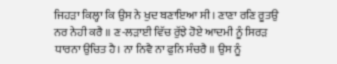ਜਿਹੜਾ ਕਿਲ੍ਹਾ ਕਿ ਉਸ ਨੇ ਖੁਦ ਬਣਾਇਆ ਸੀ। ਣਾਣਾ ਰਣਿ ਰੂਤਉ ਨਰ ਨੇਹੀ ਕਰੈ ॥ ਣ-ਲੜਾਈ ਵਿੱਚ ਰੁੱਝੇ ਹੋਏ ਆਦਮੀ ਨੂੰ ਸਿਰੜ ਧਾਰਨਾ ਉਚਿਤ ਹੈ। ਨਾ ਨਿਵੈ ਨਾ ਫੁਨਿ ਸੰਚਰੈ ॥ ਉਸ ਨੂੰ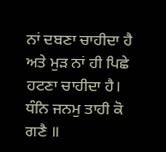ਨਾਂ ਦਬਣਾ ਚਾਹੀਦਾ ਹੈ ਅਤੇ ਮੁੜ ਨਾਂ ਹੀ ਪਿਛੇ ਹਟਣਾ ਚਾਹੀਦਾ ਹੈ। ਧੰਨਿ ਜਨਮੁ ਤਾਹੀ ਕੋ ਗਣੈ ॥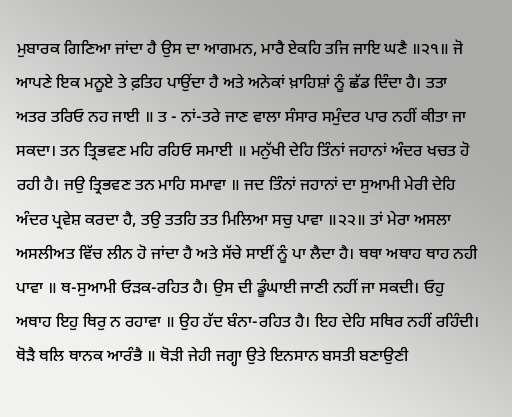ਮੁਬਾਰਕ ਗਿਣਿਆ ਜਾਂਦਾ ਹੈ ਉਸ ਦਾ ਆਗਮਨ, ਮਾਰੈ ਏਕਹਿ ਤਜਿ ਜਾਇ ਘਣੈ ॥੨੧॥ ਜੋ ਆਪਣੇ ਇਕ ਮਨੂਏ ਤੇ ਫ਼ਤਿਹ ਪਾਉਂਦਾ ਹੈ ਅਤੇ ਅਨੇਕਾਂ ਖ਼ਾਹਿਸ਼ਾਂ ਨੂੰ ਛੱਡ ਦਿੰਦਾ ਹੈ। ਤਤਾ ਅਤਰ ਤਰਿਓ ਨਹ ਜਾਈ ॥ ਤ - ਨਾਂ-ਤਰੇ ਜਾਣ ਵਾਲਾ ਸੰਸਾਰ ਸਮੁੰਦਰ ਪਾਰ ਨਹੀਂ ਕੀਤਾ ਜਾ ਸਕਦਾ। ਤਨ ਤ੍ਰਿਭਵਣ ਮਹਿ ਰਹਿਓ ਸਮਾਈ ॥ ਮਨੁੱਖੀ ਦੇਹਿ ਤਿੰਨਾਂ ਜਹਾਨਾਂ ਅੰਦਰ ਖਚਤ ਹੋ ਰਹੀ ਹੈ। ਜਉ ਤ੍ਰਿਭਵਣ ਤਨ ਮਾਹਿ ਸਮਾਵਾ ॥ ਜਦ ਤਿੰਨਾਂ ਜਹਾਨਾਂ ਦਾ ਸੁਆਮੀ ਮੇਰੀ ਦੇਹਿ ਅੰਦਰ ਪ੍ਰਵੇਸ਼ ਕਰਦਾ ਹੈ, ਤਉ ਤਤਹਿ ਤਤ ਮਿਲਿਆ ਸਚੁ ਪਾਵਾ ॥੨੨॥ ਤਾਂ ਮੇਰਾ ਅਸਲਾ ਅਸਲੀਅਤ ਵਿੱਚ ਲੀਨ ਹੋ ਜਾਂਦਾ ਹੈ ਅਤੇ ਸੱਚੇ ਸਾਈਂ ਨੂੰ ਪਾ ਲੈਦਾ ਹੈ। ਥਥਾ ਅਥਾਹ ਥਾਹ ਨਹੀ ਪਾਵਾ ॥ ਥ-ਸੁਆਮੀ ਓੜਕ-ਰਹਿਤ ਹੈ। ਉਸ ਦੀ ਡੂੰਘਾਈ ਜਾਣੀ ਨਹੀਂ ਜਾ ਸਕਦੀ। ਓਹੁ ਅਥਾਹ ਇਹੁ ਥਿਰੁ ਨ ਰਹਾਵਾ ॥ ਉਹ ਹੱਦ ਬੰਨਾ-ਰਹਿਤ ਹੈ। ਇਹ ਦੇਹਿ ਸਥਿਰ ਨਹੀਂ ਰਹਿੰਦੀ। ਥੋੜੈ ਥਲਿ ਥਾਨਕ ਆਰੰਭੈ ॥ ਥੋੜੀ ਜੇਹੀ ਜਗ੍ਹਾ ਉਤੇ ਇਨਸਾਨ ਬਸਤੀ ਬਣਾਉਣੀ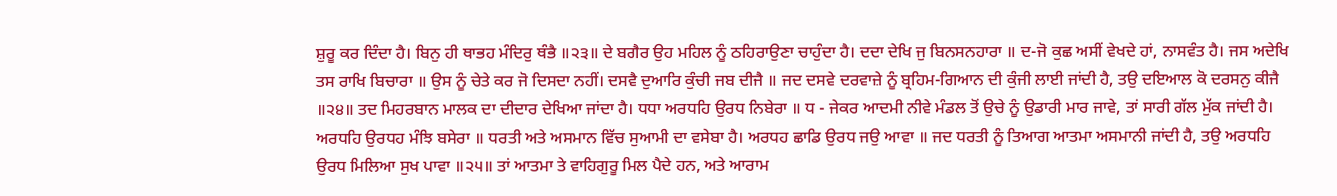ਸ਼ੁਰੂ ਕਰ ਦਿੰਦਾ ਹੈ। ਬਿਨੁ ਹੀ ਥਾਭਹ ਮੰਦਿਰੁ ਥੰਭੈ ॥੨੩॥ ਦੇ ਬਗੈਰ ਉਹ ਮਹਿਲ ਨੂੰ ਠਹਿਰਾਉਣਾ ਚਾਹੁੰਦਾ ਹੈ। ਦਦਾ ਦੇਖਿ ਜੁ ਬਿਨਸਨਹਾਰਾ ॥ ਦ-ਜੋ ਕੁਛ ਅਸੀਂ ਵੇਖਦੇ ਹਾਂ, ਨਾਸਵੰਤ ਹੈ। ਜਸ ਅਦੇਖਿ ਤਸ ਰਾਖਿ ਬਿਚਾਰਾ ॥ ਉਸ ਨੂੰ ਚੇਤੇ ਕਰ ਜੋ ਦਿਸਦਾ ਨਹੀਂ। ਦਸਵੈ ਦੁਆਰਿ ਕੁੰਚੀ ਜਬ ਦੀਜੈ ॥ ਜਦ ਦਸਵੇ ਦਰਵਾਜ਼ੇ ਨੂੰ ਬ੍ਰਹਿਮ-ਗਿਆਨ ਦੀ ਕੁੰਜੀ ਲਾਈ ਜਾਂਦੀ ਹੈ, ਤਉ ਦਇਆਲ ਕੋ ਦਰਸਨੁ ਕੀਜੈ ॥੨੪॥ ਤਦ ਮਿਹਰਬਾਨ ਮਾਲਕ ਦਾ ਦੀਦਾਰ ਦੇਖਿਆ ਜਾਂਦਾ ਹੈ। ਧਧਾ ਅਰਧਹਿ ਉਰਧ ਨਿਬੇਰਾ ॥ ਧ - ਜੇਕਰ ਆਦਮੀ ਨੀਵੇ ਮੰਡਲ ਤੋਂ ਉਚੇ ਨੂੰ ਉਡਾਰੀ ਮਾਰ ਜਾਵੇ, ਤਾਂ ਸਾਰੀ ਗੱਲ ਮੁੱਕ ਜਾਂਦੀ ਹੈ। ਅਰਧਹਿ ਉਰਧਹ ਮੰਝਿ ਬਸੇਰਾ ॥ ਧਰਤੀ ਅਤੇ ਅਸਮਾਨ ਵਿੱਚ ਸੁਆਮੀ ਦਾ ਵਸੇਬਾ ਹੈ। ਅਰਧਹ ਛਾਡਿ ਉਰਧ ਜਉ ਆਵਾ ॥ ਜਦ ਧਰਤੀ ਨੂੰ ਤਿਆਗ ਆਤਮਾ ਅਸਮਾਨੀ ਜਾਂਦੀ ਹੈ, ਤਉ ਅਰਧਹਿ ਉਰਧ ਮਿਲਿਆ ਸੁਖ ਪਾਵਾ ॥੨੫॥ ਤਾਂ ਆਤਮਾ ਤੇ ਵਾਹਿਗੁਰੂ ਮਿਲ ਪੈਦੇ ਹਨ, ਅਤੇ ਆਰਾਮ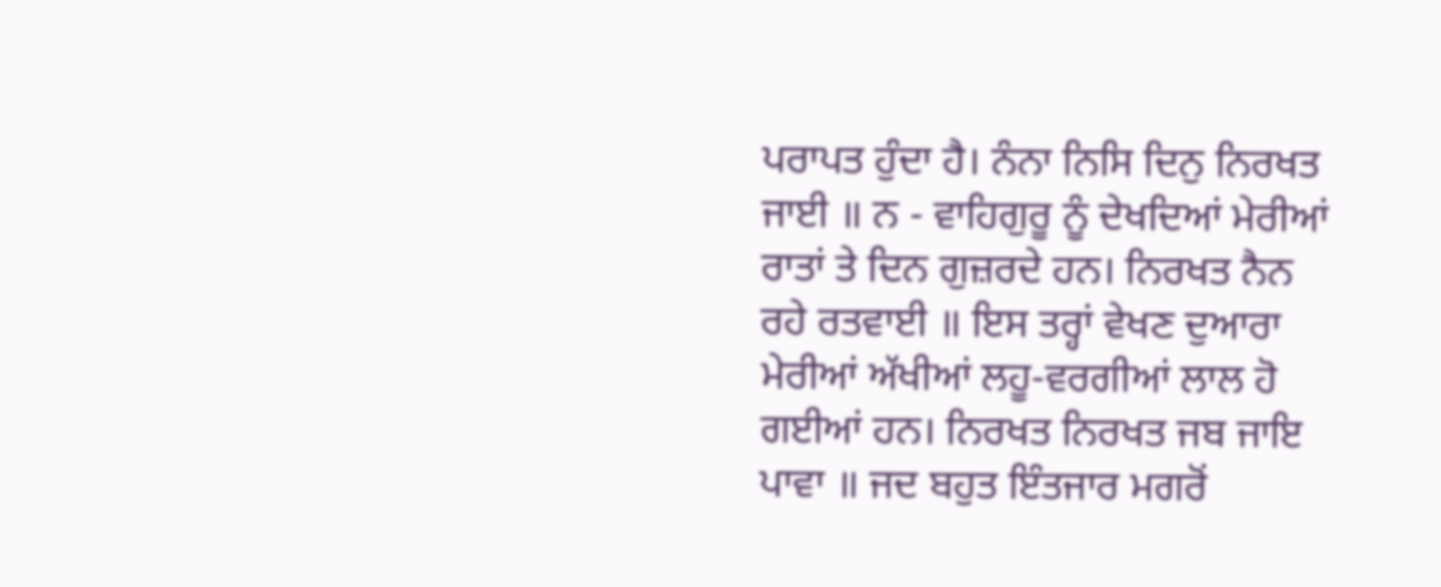ਪਰਾਪਤ ਹੁੰਦਾ ਹੈ। ਨੰਨਾ ਨਿਸਿ ਦਿਨੁ ਨਿਰਖਤ ਜਾਈ ॥ ਨ - ਵਾਹਿਗੁਰੂ ਨੂੰ ਦੇਖਦਿਆਂ ਮੇਰੀਆਂ ਰਾਤਾਂ ਤੇ ਦਿਨ ਗੁਜ਼ਰਦੇ ਹਨ। ਨਿਰਖਤ ਨੈਨ ਰਹੇ ਰਤਵਾਈ ॥ ਇਸ ਤਰ੍ਹਾਂ ਵੇਖਣ ਦੁਆਰਾ ਮੇਰੀਆਂ ਅੱਖੀਆਂ ਲਹੂ-ਵਰਗੀਆਂ ਲਾਲ ਹੋ ਗਈਆਂ ਹਨ। ਨਿਰਖਤ ਨਿਰਖਤ ਜਬ ਜਾਇ ਪਾਵਾ ॥ ਜਦ ਬਹੁਤ ਇੰਤਜਾਰ ਮਗਰੋਂ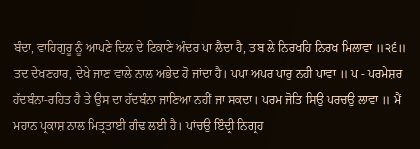ਬੰਦਾ, ਵਾਹਿਗੁਰੂ ਨੂੰ ਆਪਣੇ ਦਿਲ ਦੇ ਟਿਕਾਣੇ ਅੰਦਰ ਪਾ ਲੈਦਾ ਹੈ, ਤਬ ਲੇ ਨਿਰਖਹਿ ਨਿਰਖ ਮਿਲਾਵਾ ॥੨੬॥ ਤਦ ਦੇਖਣਹਾਰ, ਦੇਖੇ ਜਾਣ ਵਾਲੇ ਨਾਲ ਅਭੇਦ ਹੋ ਜਾਂਦਾ ਹੈ। ਪਪਾ ਅਪਰ ਪਾਰੁ ਨਹੀ ਪਾਵਾ ॥ ਪ - ਪਰਮੇਸ਼ਰ ਹੱਦਬੰਨਾ-ਰਹਿਤ ਹੈ ਤੇ ਉਸ ਦਾ ਹੱਦਬੰਨਾ ਜਾਣਿਆ ਨਹੀਂ ਜਾ ਸਕਦਾ। ਪਰਮ ਜੋਤਿ ਸਿਉ ਪਰਚਉ ਲਾਵਾ ॥ ਮੈਂ ਮਹਾਨ ਪ੍ਰਕਾਸ਼ ਨਾਲ ਮਿਤ੍ਰਤਾਈ ਗੰਢ ਲਈ ਹੈ। ਪਾਂਚਉ ਇੰਦ੍ਰੀ ਨਿਗ੍ਰਹ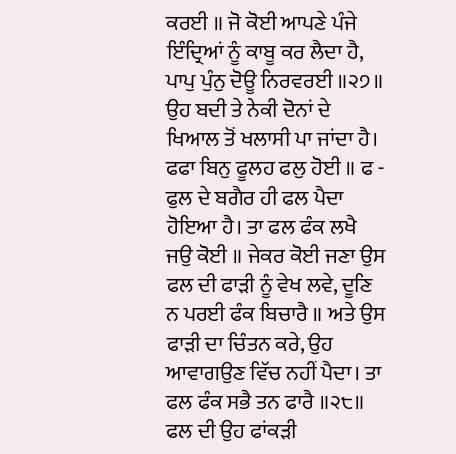ਕਰਈ ॥ ਜੋ ਕੋਈ ਆਪਣੇ ਪੰਜੇ ਇੰਦ੍ਰਿਆਂ ਨੂੰ ਕਾਬੂ ਕਰ ਲੈਦਾ ਹੈ, ਪਾਪੁ ਪੁੰਨੁ ਦੋਊ ਨਿਰਵਰਈ ॥੨੭॥ ਉਹ ਬਦੀ ਤੇ ਨੇਕੀ ਦੋਨਾਂ ਦੇ ਖਿਆਲ ਤੋਂ ਖਲਾਸੀ ਪਾ ਜਾਂਦਾ ਹੈ। ਫਫਾ ਬਿਨੁ ਫੂਲਹ ਫਲੁ ਹੋਈ ॥ ਫ - ਫੁਲ ਦੇ ਬਗੈਰ ਹੀ ਫਲ ਪੈਦਾ ਹੋਇਆ ਹੈ। ਤਾ ਫਲ ਫੰਕ ਲਖੈ ਜਉ ਕੋਈ ॥ ਜੇਕਰ ਕੋਈ ਜਣਾ ਉਸ ਫਲ ਦੀ ਫਾੜੀ ਨੂੰ ਵੇਖ ਲਵੇ, ਦੂਣਿ ਨ ਪਰਈ ਫੰਕ ਬਿਚਾਰੈ ॥ ਅਤੇ ਉਸ ਫਾੜੀ ਦਾ ਚਿੰਤਨ ਕਰੇ, ਉਹ ਆਵਾਗਉਣ ਵਿੱਚ ਨਹੀਂ ਪੈਦਾ। ਤਾ ਫਲ ਫੰਕ ਸਭੈ ਤਨ ਫਾਰੈ ॥੨੮॥ ਫਲ ਦੀ ਉਹ ਫਾਂਕੜੀ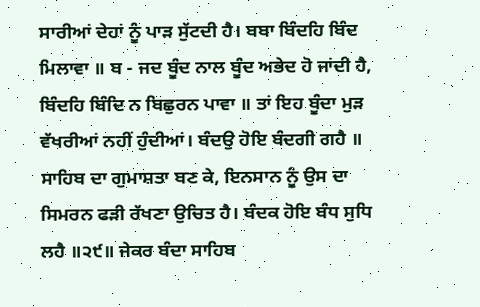ਸਾਰੀਆਂ ਦੇਹਾਂ ਨੂੰ ਪਾੜ ਸੁੱਟਦੀ ਹੈ। ਬਬਾ ਬਿੰਦਹਿ ਬਿੰਦ ਮਿਲਾਵਾ ॥ ਬ - ਜਦ ਬੂੰਦ ਨਾਲ ਬੂੰਦ ਅਭੇਦ ਹੋ ਜਾਂਦੀ ਹੈ, ਬਿੰਦਹਿ ਬਿੰਦਿ ਨ ਬਿਛੁਰਨ ਪਾਵਾ ॥ ਤਾਂ ਇਹ ਬੂੰਦਾ ਮੁੜ ਵੱਖਰੀਆਂ ਨਹੀਂ ਹੁੰਦੀਆਂ। ਬੰਦਉ ਹੋਇ ਬੰਦਗੀ ਗਹੈ ॥ ਸਾਹਿਬ ਦਾ ਗੁਮਾਸ਼ਤਾ ਬਣ ਕੇ, ਇਨਸਾਨ ਨੂੰ ਉਸ ਦਾ ਸਿਮਰਨ ਫੜੀ ਰੱਖਣਾ ਉਚਿਤ ਹੈ। ਬੰਦਕ ਹੋਇ ਬੰਧ ਸੁਧਿ ਲਹੈ ॥੨੯॥ ਜੇਕਰ ਬੰਦਾ ਸਾਹਿਬ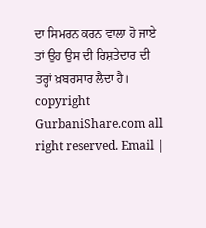ਦਾ ਸਿਮਰਨ ਕਰਨ ਵਾਲਾ ਹੋ ਜਾਏ ਤਾਂ ਉਹ ਉਸ ਦੀ ਰਿਸ਼ਤੇਦਾਰ ਦੀ ਤਰ੍ਹਾਂ ਖ਼ਬਰਸਾਰ ਲੈਦਾ ਹੈ। copyright GurbaniShare.com all right reserved. Email |